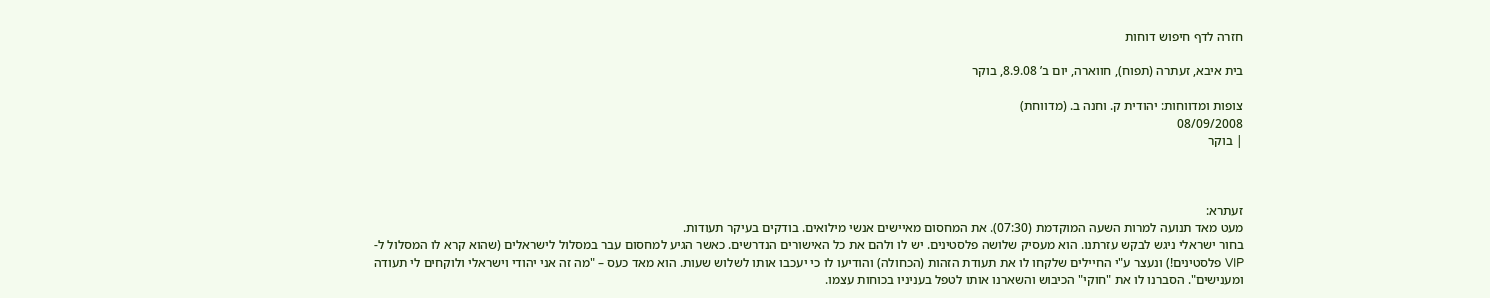חזרה לדף חיפוש דוחות

בית איבא, זעתרה (תפוח), חווארה, יום ב’ 8.9.08, בוקר

צופות ומדווחות: יהודית ק. וחנה ב. (מדווחת)
08/09/2008
| בוקר



זעתרא:
מעט מאד תנועה למרות השעה המוקדמת (07:30). את המחסום מאיישים אנשי מילואים. בודקים בעיקר תעודות.
בחור ישראלי ניגש לבקש עזרתנו. הוא מעסיק שלושה פלסטינים. יש לו ולהם את כל האישורים הנדרשים. כאשר הגיע למחסום עבר במסלול לישראלים (שהוא קרא לו המסלול ל-VIP פלסטינים!) ונעצר ע"י החיילים שלקחו לו את תעודת הזהות (הכחולה) והודיעו לו כי יעכבו אותו לשלוש שעות. הוא מאד כעס – "מה זה אני יהודי וישראלי ולוקחים לי תעודה ומענישים". הסברנו לו את "חוקי" הכיבוש והשארנו אותו לטפל בעניניו בכוחות עצמו.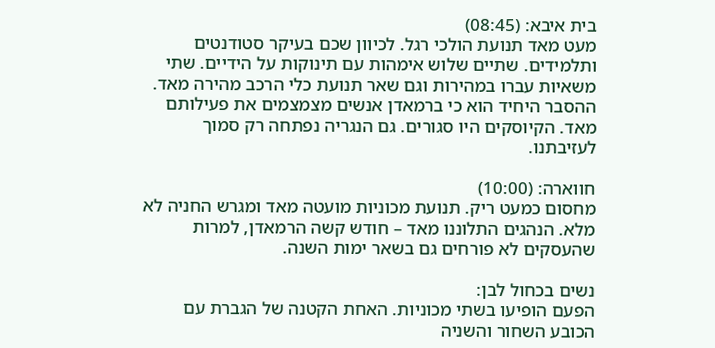בית איבא: (08:45)
מעט מאד תנועת הולכי רגל. לכיוון שכם בעיקר סטודנטים ותלמידים. שתיים שלוש אימהות עם תינוקות על הידיים. שתי משאיות עברו במהירות וגם שאר תנועת כלי הרכב מהירה מאד. ההסבר היחיד הוא כי ברמאדן אנשים מצמצמים את פעילותם מאד. הקיוסקים היו סגורים. גם הנגריה נפתחה רק סמוך לעזיבתנו.

חווארה: (10:00)
מחסום כמעט ריק. תנועת מכוניות מועטה מאד ומגרש החניה לא מלא. הנהגים התלוננו מאד – חודש קשה הרמאדן, למרות שהעסקים לא פורחים גם בשאר ימות השנה.

נשים בכחול לבן:
הפעם הופיעו בשתי מכוניות. האחת הקטנה של הגברת עם הכובע השחור והשניה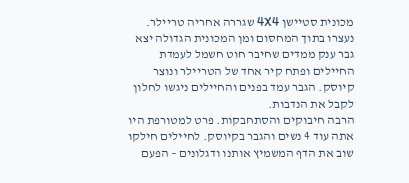מכונית סטיישן 4X4 שגררה אחריה טריילר. נעצרו בתוך המחסום ומן המכונית הגדולה יצא גבר ענק ממדים שחיבר חוט חשמל לעמדת החיילים ופתח קיר אחד של הטריילר ונוצר קיוסק. הגבר עמד בפנים והחיילים ניגשו לחלון לקבל את הנדבות.
הרבה חיבוקים והסתחבקות. פרט למטורפת היו אתה עוד 4 נשים והגבר בקיוסק. לחיילים חילקו שוב את הדף המשמיץ אותנו ודגלונים – הפעם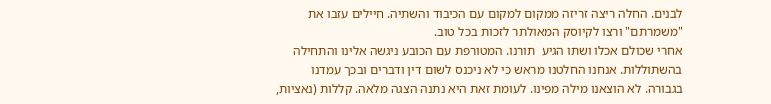לבנים. החלה ריצה זריזה ממקום למקום עם הכיבוד והשתיה. חיילים עזבו את "משמרתם" ורצו לקיוסק המאולתר לזכות בכל טוב.
אחרי שכולם אכלו ושתו הגיע  תורנו. המטורפת עם הכובע ניגשה אלינו והתחילה בהשתוללות. אנחנו החלטנו מראש כי לא ניכנס לשום דין ודברים ובכך עמדנו בגבורה. לא הוצאנו מילה מפינו. לעומת זאת היא נתנה הצגה מלאה. קללות (נאציות,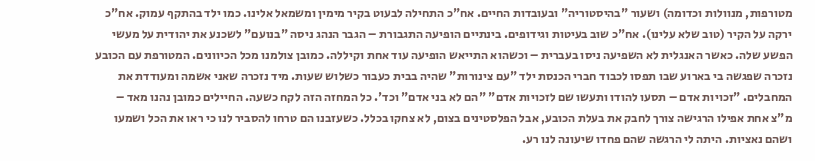מטורפות, מנוולות וכדומה) ושעור "בהיסטוריה" ובעובדות החיים. אח"כ התחילה לבעוט בקיר מימין ומשמאל אלינו. כמו ילד בהתקף עמוק. אח"כ ירקה על הקיר (טוב שלא עלינו). אח"כ שוב בעיטות וגידופים. בינתיים הופיעה התגבורת – הגבר הנהג ניסה "בנועם" לשכנע את יהודית על מעשי הפשע שלה. כאשר האנגלית לא השפיעה ניסו בעברית – וכשהוא התייאש הופיעה עוד אחת וקיללה. כמובן צולמנו מכל הכיוונים. המטורפת עם הכובע נזכרה שפגשה בי בארוע שבו תפסו לכבוד חברי הכנסת ילד "עם צינורות" שהיה בבית כעבור כשלוש שעות. מיד נזכרה שאני אשמה ומעודדת את המחבלים. "זכויות אדם – תסעו להודו ותעשו שם לזכויות אדם" "הם לא בני אדם" וכד'. כל המחזה הזה לקח כשעה. החיילים כמובן נהנו מאד – מ"צ אחת אפילו הרגישה צורך לחבק את בעלת הכובע, אבל הפלסטינים בצום, לא צחקו בכלל. כשעזבנו הם טרחו להסביר לנו כי ראו את הכל ושמעו ושהם נאציות. היתה לי הרגשה שהם פחדו שיעונה לנו רע.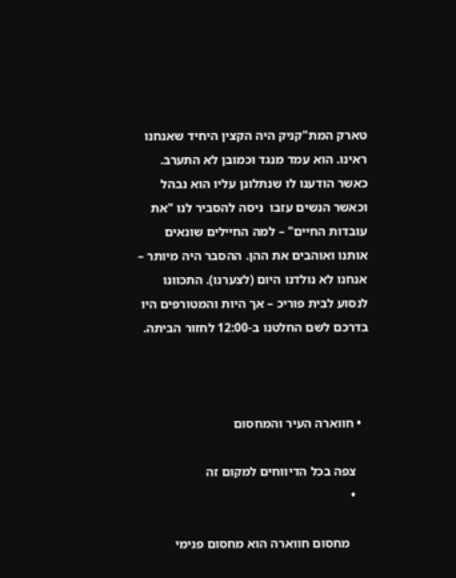טארק המת"קניק היה הקצין היחיד שאנחנו ראינו. הוא עמד מנגד וכמובן לא התערב. כאשר הודענו לו שנתלונן עליו הוא נבהל וכאשר הנשים עזבו  ניסה להסביר לנו "את עובדות החיים" – למה החיילים שונאים אותנו ואוהבים את ההן. ההסבר היה מיותר – אנחנו לא נולדנו היום (לצערנו). התכוונו לנסוע לבית פוריכ – אך היות והמטורפים היו בדרכם לשם החלטנו ב-12:00 לחזור הביתה.



  • חווארה העיר והמחסום

    צפה בכל הדיווחים למקום זה
    •

      מחסום חווארה הוא מחסום פנימי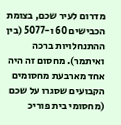מדרום לעיר שכם, בצומת הכבישים 60 ו-5077 (בין ההתנחלויות ברכה ואיתמר). מחסום זה היה אחד מארבעת מחסומים הקבועים שסגרו על שכם (מחסומי בית פוריכ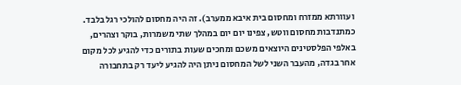ועוורתא ממזרח ומחסום בית איבא ממערב). זה היה מחסום להולכי רגל בלבד. כמתנדבות מחסום ווטש, צפינו יום יום במהלך שתי משמרות, בוקר וצהרים, באלפי הפלסטינים היוצאים משכם ומחכים שעות בתורים כדי להגיע לכל מקום אחר בגדה, מהעבר השני לשל המחסום ניתן היה להגיע ליעד רק בתחבורה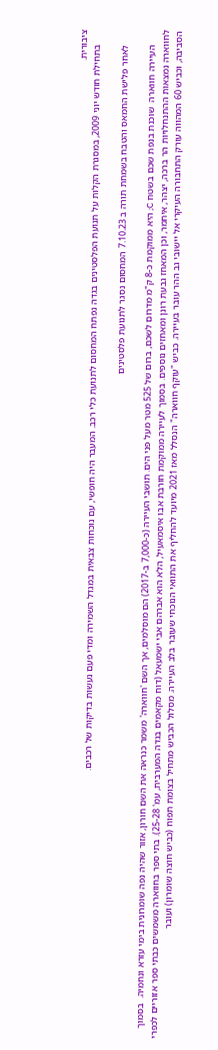ציבורית.
      בתחילת חודש יוני 2009, במסגרת הקלות על תנועת הפלסטינים בגדה נפתח המחסום לתנועת כלי רכב. המעבר היה חופשי, עם נוכחות צבאית במגדל השמירה ומדי פעם נעשות בדיקות של רכבים.

      לאחר פלישת החמאס והטבח בשמחת תורה ב 7.10.23 המחסום נסגר לתנועת פלסטינים

      העיירה חווארה  שוכנת בנפת שכם בשטח C; היא ממוקמת כ-8 ק"מ מדרום לשכם, ברום של 525 מטר מעל פני הים. תושבי העיירה (כ-7,000 ב-2017) הם מוסלמים, אך השם 'חווארה' משמר כנראה את השם חורון, אזור שהיה נפה שומרונית בימי עזרא ונחמיה.  בסמוך לחווארה נמצאות ההתנחלויות הר ברכה, יצהר, איתמר, וכן המאחז גבעת רונן ומאחזים נוספים. בסמוך לעיירה ממוקמת חורבת אבו איסמאעיל, הלא הוא אברהם אבי ישמעאל (דוח מקאמים בגדה המערבית, עמ' 25-28). בתי ספר בחווארה משמשים כבתי ספר אזוריים לכפרי הסביבה, וכביש 60 המהווה עורק התחבורה העיקרי אל יישובי גב ההר עובר בעיירה. כביש "עוקף חווארה" הנסלל מאז 2021 מיועד להחליף את התוואי הנוכחי שעובר בלב העיירה. מסלול הכביש מתחיל בצומת תפוח (כביש חוצה שומרון) ועובר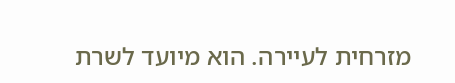מזרחית לעיירה. הוא מיועד לשרת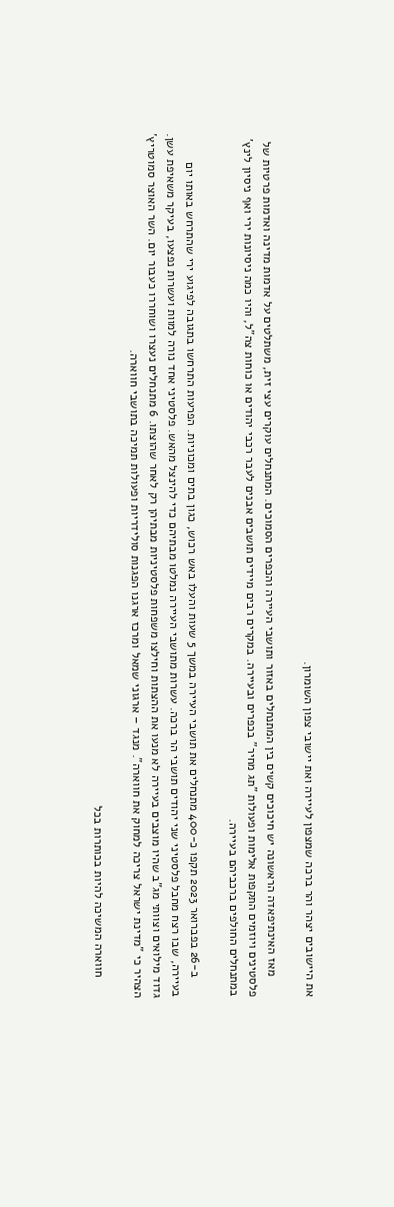את היישובים יצהר והר ברכה שמצפון לעיירה ואת יישובי צפון השומרון.

      מאז האינתיפאדה הראשונה יש חיכוכים קשים בין המתנחלים באזור ותושבי העיירה והכפרים הסמוכים. המתנחלים עוקרים עצי זית, משתלטים על אדמות מדינה ואדמות פרטיות של פלסטינים ויוזמים התקפות אלימות ופעולות "תג מחיר" בכפרים ובעיירה. במקרים רבים מיידים תושבים אבנים לעבר רכבי יהודים או כוחות צה"ל, והיו כמה ניסיונות ירי ואף ניסיון לינץ' במתנחלים החולפים ברכביהם בעיירה.

      ב-26 בפברואר 2023 תקפו כ-400 מתנחלים את תושבי העיירה במשך 5 שעות והעלו באש רכוש, כגון בתים ומכוניות. הפרעות התרחשו בתגובה לפיגוע ירי שהתרחש באותו יום בעיירה, שבו רצח מחבל פלסטיני שני יהודים תושבי הר ברכה. עשרות מתושבי העיירה נמלטו מבתיהם כדי להינצל מהאש. פלסטיני אחד נורה למוות ועשרות נפצעו, בעיקר משאיפת עשן. גדוד מילואים וצוותי מג"ב שהיו מוצבים בעיירה לא מנעו את ההצתות וחילצו משפחות פלסטיניות מבתיהן רק לאחר שהוצתו. 6 מתנחלים נעצרו ושוחררו כעבור יום. השר האוצר סמוטריץ' הצהיר כי "מדינת ישראל צריכה למחוק את חווארה". מנגד – ארגוני שמאל ומרכז ארגנו הפגנות סולידריות ופעולות תמיכה בתושבי חווארה.

      חווארה המשיכה להיות בכותרות בכל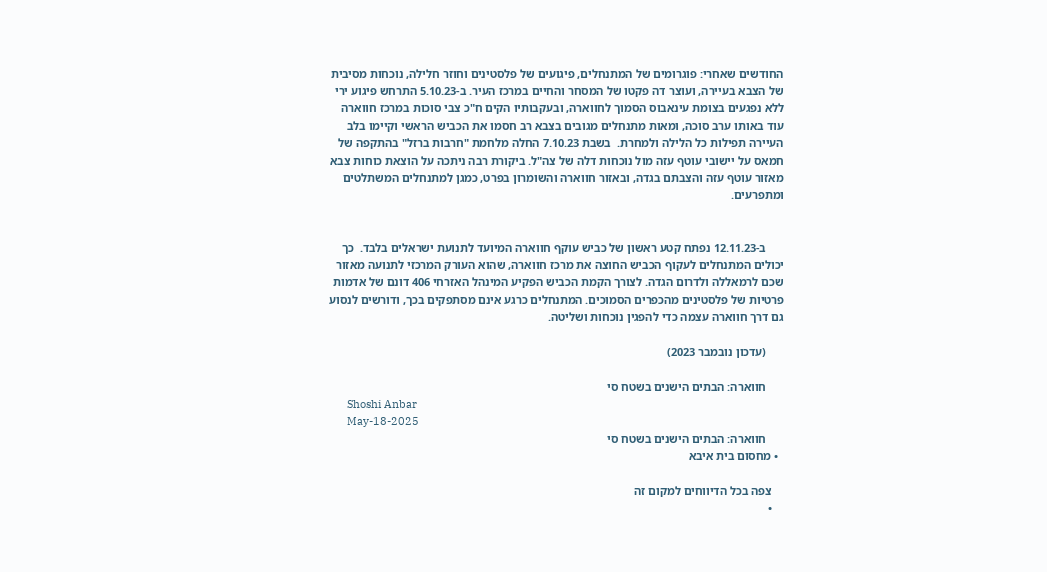החודשים שאחרי: פוגרומים של המתנחלים, פיגועים של פלסטינים וחוזר חלילה, נוכחות מסיבית של הצבא בעיירה, ועוצר דה פקטו של המסחר והחיים במרכז העיר. ב-5.10.23 התרחש פיגוע ירי ללא נפגעים בצומת עינאבוס הסמוך לחווארה, ובעקבותיו הקים ח"כ צבי סוכות במרכז חווארה עוד באותו ערב סוכה, ומאות מתנחלים מגובים בצבא רב חסמו את הכביש הראשי וקיימו בלב העיירה תפילות כל הלילה ולמחרת.  בשבת 7.10.23 החלה מלחמת "חרבות ברזל" בהתקפה של חמאס על יישובי עוטף עזה מול נוכחות דלה של צה"ל. ביקורת רבה ניתכה על הוצאת כוחות צבא מאזור עוטף עזה והצבתם בגדה, ובאזור חווארה והשומרון בפרט, כמגן למתנחלים המשתלטים ומתפרעים.


      ב-12.11.23 נפתח קטע ראשון של כביש עוקף חווארה המיועד לתנועת ישראלים בלבד.  כך יכולים המתנחלים לעקוף הכביש החוצה את מרכז חווארה, שהוא העורק המרכזי לתנועה מאזור שכם לרמאללה ולדרום הגדה. לצורך הקמת הכביש הפקיע המינהל האזרחי 406 דונם של אדמות פרטיות של פלסטינים מהכפרים הסמוכים. המתנחלים כרגע אינם מסתפקים בכך, ודורשים לנסוע גם דרך חווארה עצמה כדי להפגין נוכחות ושליטה.

      (עדכון נובמבר 2023)

      חווארה: הבתים הישנים בשטח סי
      Shoshi Anbar
      May-18-2025
      חווארה: הבתים הישנים בשטח סי
  • מחסום בית איבא

    צפה בכל הדיווחים למקום זה
    •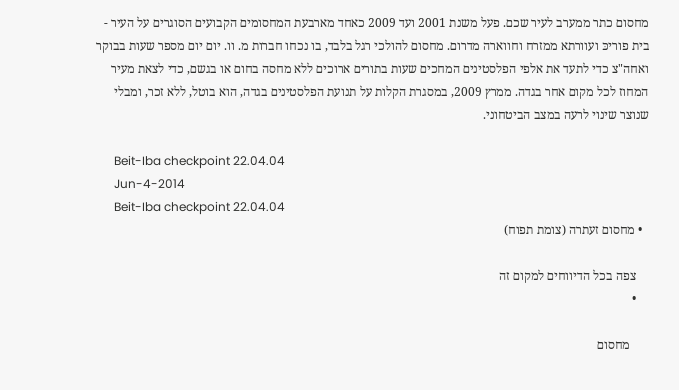מחסום כתר ממערב לעיר שכם. פעל משנת 2001 ועד 2009 כאחד מארבעת המחסומים הקבועים הסוגרים על העיר - בית פוריכּ ועוורתא ממזרח וחווארה מדרום. מחסום להולכי רגל בלבד, בו נכחו חברות מ. וו. יום יום מספר שעות בבוקר  ואחה"צ כדי לתעד את אלפי הפלסטינים המחכים שעות בתורים ארוכים ללא מחסה בחום או בגשם, כדי לצאת מעיר המחוז לכל מקום אחר בגדה. ממרץ 2009, במסגרת הקלות על תנועת הפלסטינים בגדה, הוא בוטל, ללא זכר, ומבלי שנוצר שינוי לרעה במצב הביטחוני.

      Beit-Iba checkpoint 22.04.04
      Jun-4-2014
      Beit-Iba checkpoint 22.04.04
  • מחסום זעתרה (צומת תפוח)

    צפה בכל הדיווחים למקום זה
    •

      מחסום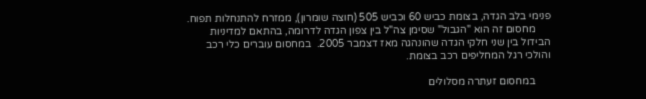פנימי בלב הגדה, בצומת כביש 60 וכביש 505 (חוצה שומרון), ממזרח להתנחלות תפוח.
      מחסום זה הוא "הגבול" שסימן צה"ל בין צפון הגדה לדרומה, בהתאם למדיניות הבידול בין שני חלקי הגדה שהונהגה מאז דצמבר 2005.  במחסום עוברים כלי רכב והולכי רגל המחליפים רכב בצומת.

      במחסום זעתרה מסלולים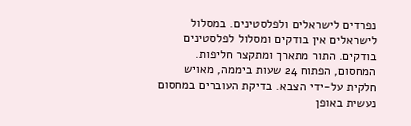נפרדים לישראלים ולפלסטינים. במסלול לישראלים אין בודקים ומסלול לפלסטינים בודקים. התור מתארך ומתקצר חליפות. המחסום, הפתוח 24 שעות ביממה, מאויש חלקית על-ידי הצבא. בדיקת העוברים במחסום נעשית באופן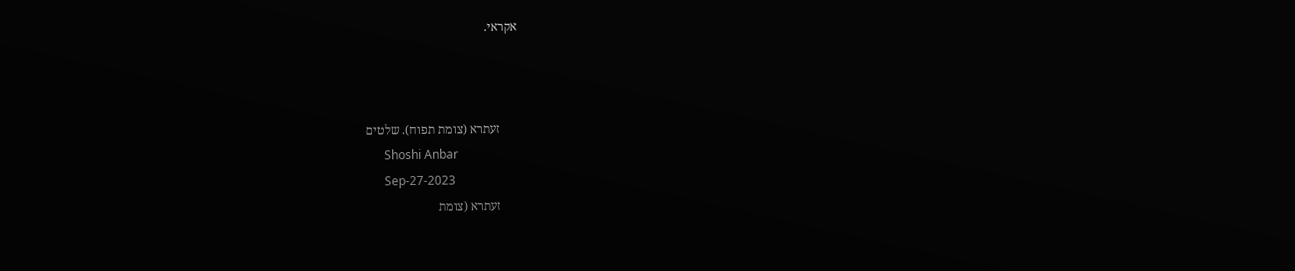אקראי.



      זעתרא (צומת תפוח). שלטים
      Shoshi Anbar
      Sep-27-2023
      זעתרא (צומת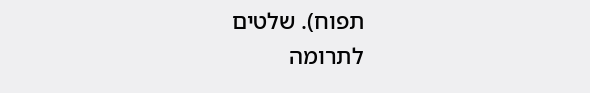תפוח). שלטים
לתרומה